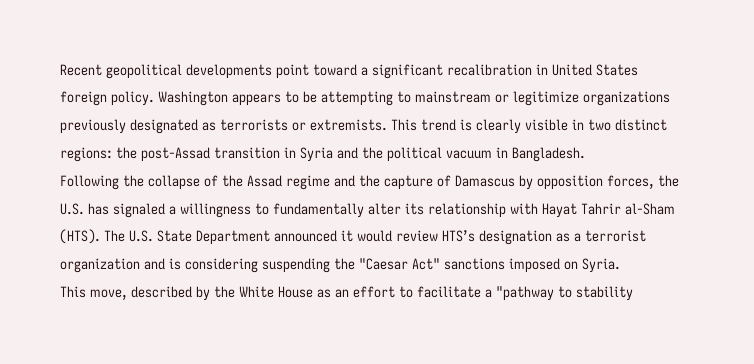Recent geopolitical developments point toward a significant recalibration in United States foreign policy. Washington appears to be attempting to mainstream or legitimize organizations previously designated as terrorists or extremists. This trend is clearly visible in two distinct regions: the post-Assad transition in Syria and the political vacuum in Bangladesh.
Following the collapse of the Assad regime and the capture of Damascus by opposition forces, the U.S. has signaled a willingness to fundamentally alter its relationship with Hayat Tahrir al-Sham (HTS). The U.S. State Department announced it would review HTS’s designation as a terrorist organization and is considering suspending the "Caesar Act" sanctions imposed on Syria.
This move, described by the White House as an effort to facilitate a "pathway to stability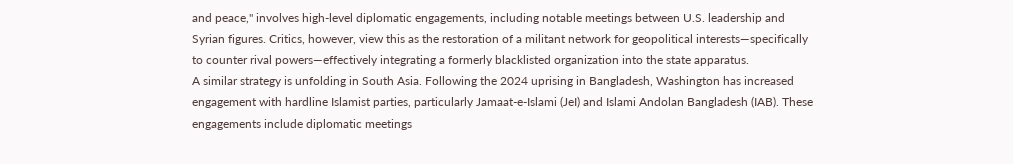and peace," involves high-level diplomatic engagements, including notable meetings between U.S. leadership and Syrian figures. Critics, however, view this as the restoration of a militant network for geopolitical interests—specifically to counter rival powers—effectively integrating a formerly blacklisted organization into the state apparatus.
A similar strategy is unfolding in South Asia. Following the 2024 uprising in Bangladesh, Washington has increased engagement with hardline Islamist parties, particularly Jamaat-e-Islami (JeI) and Islami Andolan Bangladesh (IAB). These engagements include diplomatic meetings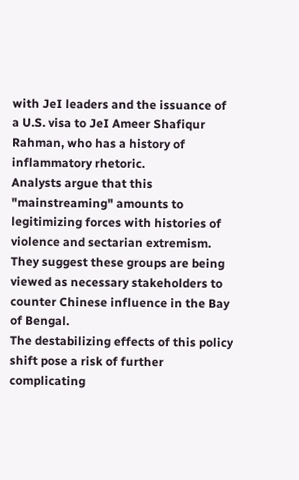with JeI leaders and the issuance of a U.S. visa to JeI Ameer Shafiqur Rahman, who has a history of inflammatory rhetoric.
Analysts argue that this "mainstreaming" amounts to legitimizing forces with histories of violence and sectarian extremism. They suggest these groups are being viewed as necessary stakeholders to counter Chinese influence in the Bay of Bengal.
The destabilizing effects of this policy shift pose a risk of further complicating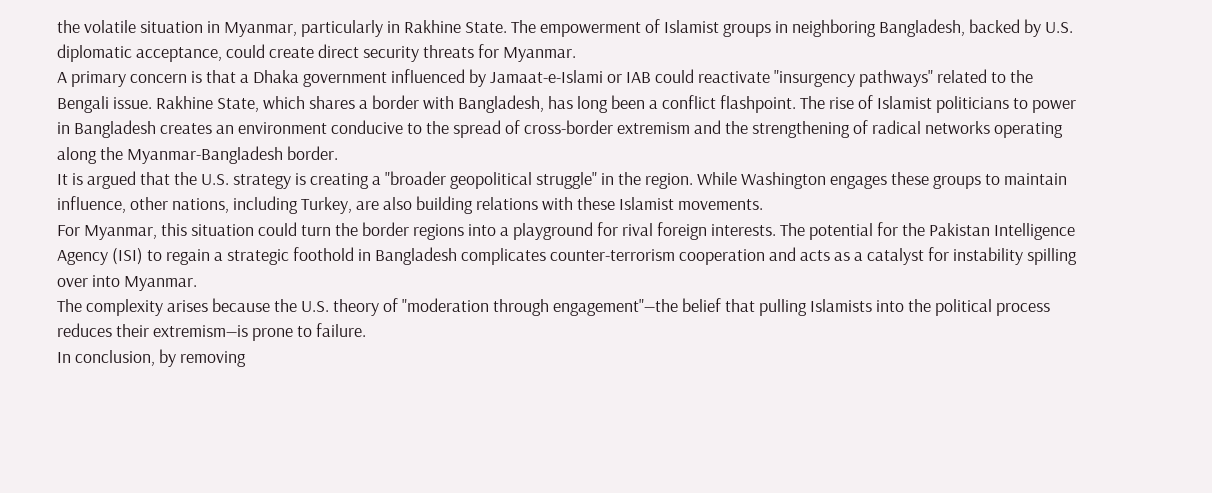the volatile situation in Myanmar, particularly in Rakhine State. The empowerment of Islamist groups in neighboring Bangladesh, backed by U.S. diplomatic acceptance, could create direct security threats for Myanmar.
A primary concern is that a Dhaka government influenced by Jamaat-e-Islami or IAB could reactivate "insurgency pathways" related to the Bengali issue. Rakhine State, which shares a border with Bangladesh, has long been a conflict flashpoint. The rise of Islamist politicians to power in Bangladesh creates an environment conducive to the spread of cross-border extremism and the strengthening of radical networks operating along the Myanmar-Bangladesh border.
It is argued that the U.S. strategy is creating a "broader geopolitical struggle" in the region. While Washington engages these groups to maintain influence, other nations, including Turkey, are also building relations with these Islamist movements.
For Myanmar, this situation could turn the border regions into a playground for rival foreign interests. The potential for the Pakistan Intelligence Agency (ISI) to regain a strategic foothold in Bangladesh complicates counter-terrorism cooperation and acts as a catalyst for instability spilling over into Myanmar.
The complexity arises because the U.S. theory of "moderation through engagement"—the belief that pulling Islamists into the political process reduces their extremism—is prone to failure.
In conclusion, by removing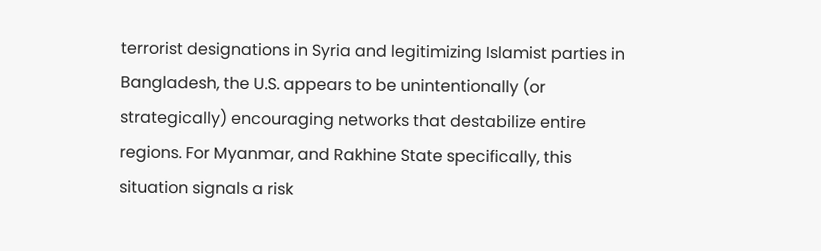terrorist designations in Syria and legitimizing Islamist parties in Bangladesh, the U.S. appears to be unintentionally (or strategically) encouraging networks that destabilize entire regions. For Myanmar, and Rakhine State specifically, this situation signals a risk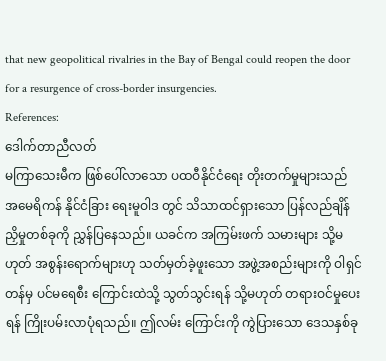that new geopolitical rivalries in the Bay of Bengal could reopen the door for a resurgence of cross-border insurgencies.
References:
ဒေါက်တာညီလတ်
မကြာသေးမီက ဖြစ်ပေါ်လာသော ပထဝီနိုင်ငံရေး တိုးတက်မှုများသည် အမေရိကန် နိုင်ငံခြား ရေးမူဝါဒ တွင် သိသာထင်ရှားသော ပြန်လည်ချိန်ညှိမှုတစ်ခုကို ညွှန်ပြနေသည်။ ယခင်က အကြမ်းဖက် သမားများ သို့မဟုတ် အစွန်းရောက်များဟု သတ်မှတ်ခဲ့ဖူးသော အဖွဲ့အစည်းများကို ဝါရှင်တန်မှ ပင်မရေစီး ကြောင်းထဲသို့ သွတ်သွင်းရန် သို့မဟုတ် တရားဝင်မှုပေးရန် ကြိုးပမ်းလာပုံရသည်။ ဤလမ်း ကြောင်းကို ကွဲပြားသော ဒေသနှစ်ခု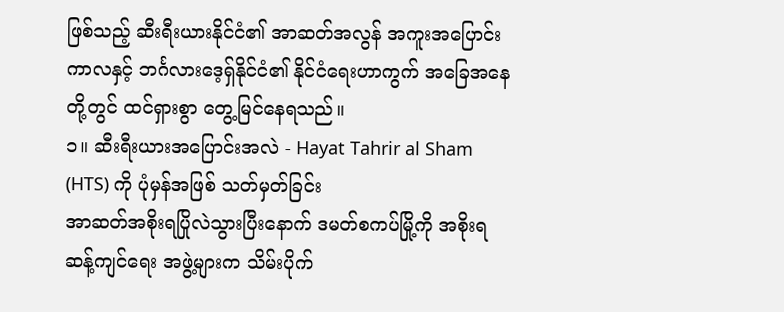ဖြစ်သည့် ဆီးရီးယားနိုင်ငံ၏ အာဆတ်အလွန် အကူးအပြောင်း ကာလနှင့် ဘင်္ဂလားဒေ့ရှ်နိုင်ငံ၏ နိုင်ငံရေးဟာကွက် အခြေအနေတို့တွင် ထင်ရှားစွာ တွေ့မြင်နေရသည်။
၁။ ဆီးရီးယားအပြောင်းအလဲ - Hayat Tahrir al Sham (HTS) ကို ပုံမှန်အဖြစ် သတ်မှတ်ခြင်း
အာဆတ်အစိုးရပြိုလဲသွားပြီးနောက် ဒမတ်စကပ်မြို့ကို အစိုးရဆန့်ကျင်ရေး အဖွဲ့များက သိမ်းပိုက်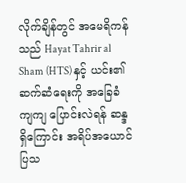လိုက်ချိန်တွင် အမေရိကန်သည် Hayat Tahrir al Sham (HTS) နှင့် ယင်း၏ ဆက်ဆံရေးကို အခြေခံကျကျ ပြောင်းလဲရန် ဆန္ဒရှိကြောင်း အရိပ်အယောင် ပြသ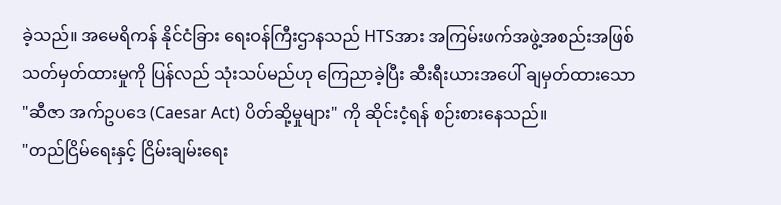ခဲ့သည်။ အမေရိကန် နိုင်ငံခြား ရေးဝန်ကြီးဌာနသည် HTSအား အကြမ်းဖက်အဖွဲ့အစည်းအဖြစ် သတ်မှတ်ထားမှုကို ပြန်လည် သုံးသပ်မည်ဟု ကြေညာခဲ့ပြီး ဆီးရီးယားအပေါ် ချမှတ်ထားသော "ဆီဇာ အက်ဥပဒေ (Caesar Act) ပိတ်ဆို့မှုများ" ကို ဆိုင်းငံ့ရန် စဉ်းစားနေသည်။
"တည်ငြိမ်ရေးနှင့် ငြိမ်းချမ်းရေး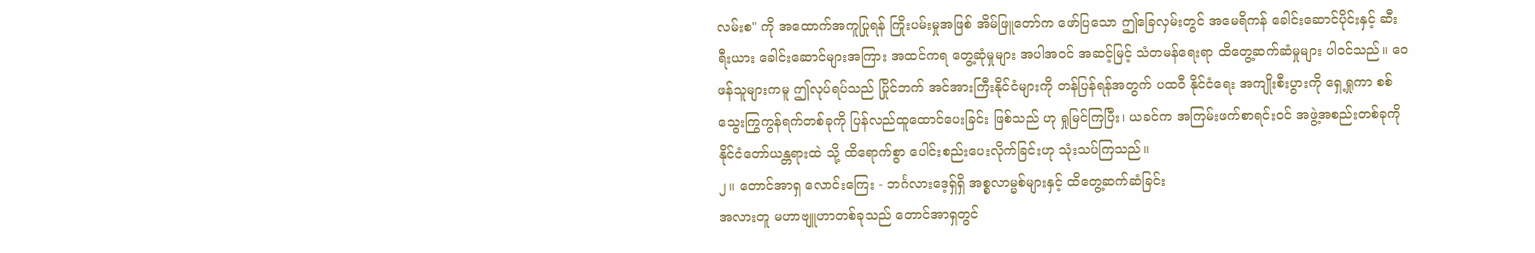လမ်းစ" ကို အထောက်အကူပြုရန် ကြိုးပမ်းမှုအဖြစ် အိမ်ဖြူတော်က ဖော်ပြသော ဤခြေလှမ်းတွင် အမေရိကန် ခေါင်းဆောင်ပိုင်းနှင့် ဆီးရီးယား ခေါင်းဆောင်များအကြား အထင်ကရ တွေ့ဆုံမှုများ အပါအဝင် အဆင့်မြင့် သံတမန်ရေးရာ ထိတွေ့ဆက်ဆံမှုများ ပါဝင်သည်။ ဝေဖန်သူများကမူ ဤလုပ်ရပ်သည် ပြိုင်ဘက် အင်အားကြီးနိုင်ငံများကို တန်ပြန်ရန်အတွက် ပထဝီ နိုင်ငံရေး အကျိုးစီးပွားကို ရှေ့ရှုကာ စစ်သွေးကြွကွန်ရက်တစ်ခုကို ပြန်လည်ထူထောင်ပေးခြင်း ဖြစ်သည် ဟု ရှုမြင်ကြပြီး၊ ယခင်က အကြမ်းဖက်စာရင်းဝင် အဖွဲ့အစည်းတစ်ခုကို နိုင်ငံတော်ယန္တရားထဲ သို့ ထိရောက်စွာ ပေါင်းစည်းပေးလိုက်ခြင်းဟု သုံးသပ်ကြသည်။
၂။ တောင်အာရှ လောင်းကြေး - ဘင်္ဂလားဒေ့ရှ်ရှိ အစ္စလာမ္မစ်များနှင့် ထိတွေ့ဆက်ဆံခြင်း
အလားတူ မဟာဗျူဟာတစ်ခုသည် တောင်အာရှတွင်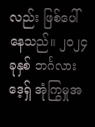လည်း ဖြစ်ပေါ်နေသည်။ ၂၀၂၄ ခုနှစ် ဘင်္ဂလားဒေ့ရှ် အုံကြွမှုအ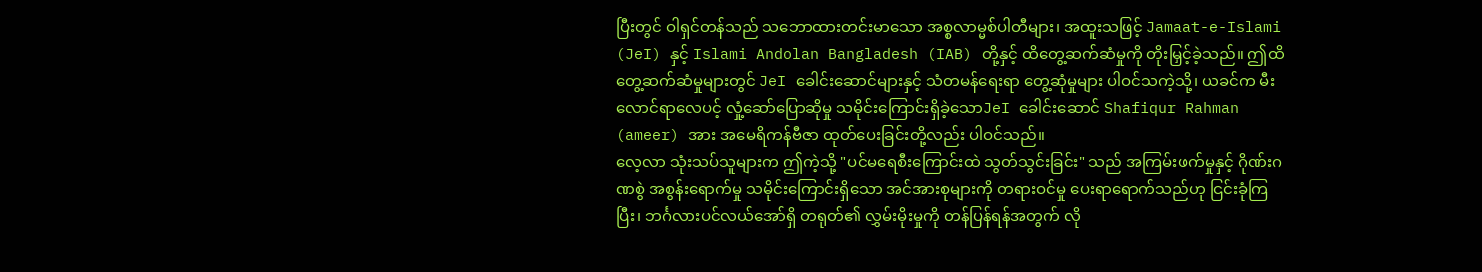ပြီးတွင် ဝါရှင်တန်သည် သဘောထားတင်းမာသော အစ္စလာမ္မစ်ပါတီများ၊ အထူးသဖြင့် Jamaat-e-Islami (JeI) နှင့် Islami Andolan Bangladesh (IAB) တို့နှင့် ထိတွေ့ဆက်ဆံမှုကို တိုးမြှင့်ခဲ့သည်။ ဤထိတွေ့ဆက်ဆံမှုများတွင် JeI ခေါင်းဆောင်များနှင့် သံတမန်ရေးရာ တွေ့ဆုံမှုများ ပါဝင်သကဲ့သို့၊ ယခင်က မီးလောင်ရာလေပင့် လှုံ့ဆော်ပြောဆိုမှု သမိုင်းကြောင်းရှိခဲ့သောJeI ခေါင်းဆောင် Shafiqur Rahman (ameer) အား အမေရိကန်ဗီဇာ ထုတ်ပေးခြင်းတို့လည်း ပါဝင်သည်။
လေ့လာ သုံးသပ်သူများက ဤကဲ့သို့ "ပင်မရေစီးကြောင်းထဲ သွတ်သွင်းခြင်း" သည် အကြမ်းဖက်မှုနှင့် ဂိုဏ်းဂဏစွဲ အစွန်းရောက်မှု သမိုင်းကြောင်းရှိသော အင်အားစုများကို တရားဝင်မှု ပေးရာရောက်သည်ဟု ငြင်းခုံကြပြီး၊ ဘင်္ဂလားပင်လယ်အော်ရှိ တရုတ်၏ လွှမ်းမိုးမှုကို တန်ပြန်ရန်အတွက် လို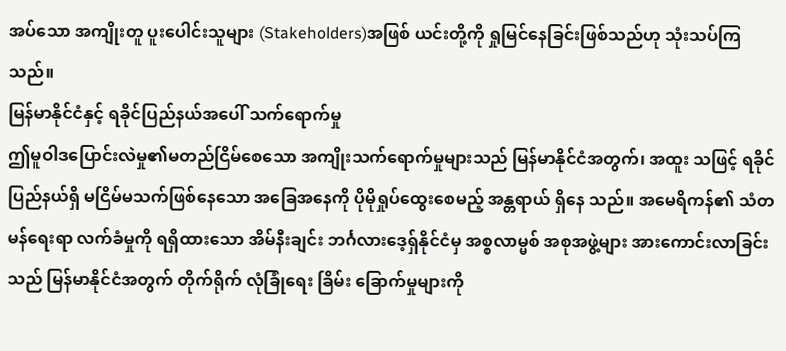အပ်သော အကျိုးတူ ပူးပေါင်းသူများ (Stakeholders)အဖြစ် ယင်းတို့ကို ရှုမြင်နေခြင်းဖြစ်သည်ဟု သုံးသပ်ကြ သည်။
မြန်မာနိုင်ငံနှင့် ရခိုင်ပြည်နယ်အပေါ် သက်ရောက်မှု
ဤမူဝါဒပြောင်းလဲမှု၏မတည်ငြိမ်စေသော အကျိုးသက်ရောက်မှုများသည် မြန်မာနိုင်ငံအတွက်၊ အထူး သဖြင့် ရခိုင်ပြည်နယ်ရှိ မငြိမ်မသက်ဖြစ်နေသော အခြေအနေကို ပိုမိုရှုပ်ထွေးစေမည့် အန္တရာယ် ရှိနေ သည်။ အမေရိကန်၏ သံတမန်ရေးရာ လက်ခံမှုကို ရရှိထားသော အိမ်နီးချင်း ဘင်္ဂလားဒေ့ရှ်နိုင်ငံမှ အစ္စလာမ္မစ် အစုအဖွဲ့များ အားကောင်းလာခြင်းသည် မြန်မာနိုင်ငံအတွက် တိုက်ရိုက် လုံခြုံရေး ခြိမ်း ခြောက်မှုများကို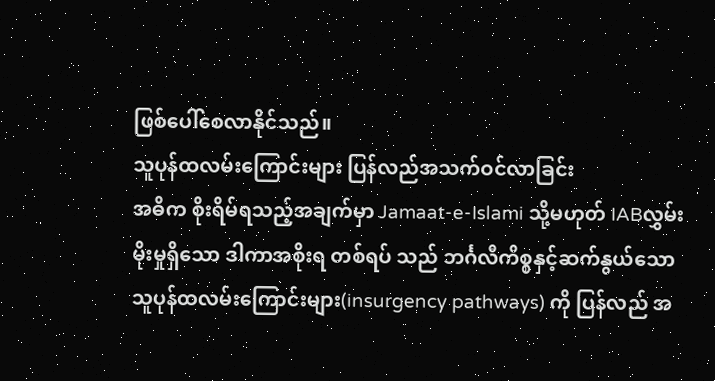ဖြစ်ပေါ်စေလာနိုင်သည်။
သူပုန်ထလမ်းကြောင်းများ ပြန်လည်အသက်ဝင်လာခြင်း
အဓိက စိုးရိမ်ရသည့်အချက်မှာ Jamaat-e-Islami သို့မဟုတ် IABလွှမ်းမိုးမှုရှိသော ဒါကာအစိုးရ တစ်ရပ် သည် ဘင်္ဂလီကိစ္စနှင့်ဆက်နွယ်သော သူပုန်ထလမ်းကြောင်းများ(insurgency pathways) ကို ပြန်လည် အ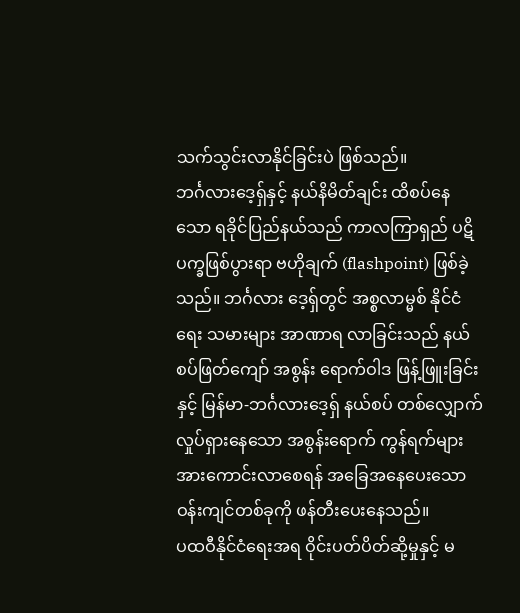သက်သွင်းလာနိုင်ခြင်းပဲ ဖြစ်သည်။
ဘင်္ဂလားဒေ့ရှ်နှင့် နယ်နိမိတ်ချင်း ထိစပ်နေသော ရခိုင်ပြည်နယ်သည် ကာလကြာရှည် ပဋိပက္ခဖြစ်ပွားရာ ဗဟိုချက် (flashpoint) ဖြစ်ခဲ့သည်။ ဘင်္ဂလား ဒေ့ရှ်တွင် အစ္စလာမ္မစ် နိုင်ငံရေး သမားများ အာဏာရ လာခြင်းသည် နယ်စပ်ဖြတ်ကျော် အစွန်း ရောက်ဝါဒ ဖြန့်ဖြူးခြင်းနှင့် မြန်မာ-ဘင်္ဂလားဒေ့ရှ် နယ်စပ် တစ်လျှောက် လှုပ်ရှားနေသော အစွန်းရောက် ကွန်ရက်များ အားကောင်းလာစေရန် အခြေအနေပေးသော ဝန်းကျင်တစ်ခုကို ဖန်တီးပေးနေသည်။
ပထဝီနိုင်ငံရေးအရ ဝိုင်းပတ်ပိတ်ဆို့မှုနှင့် မ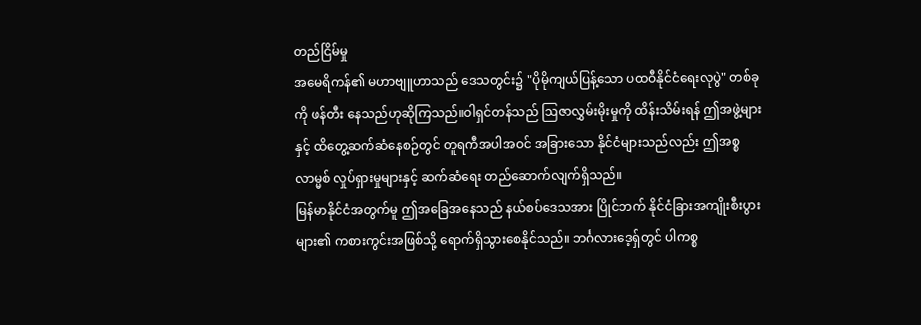တည်ငြိမ်မှု
အမေရိကန်၏ မဟာဗျူဟာသည် ဒေသတွင်း၌ "ပိုမိုကျယ်ပြန့်သော ပထဝီနိုင်ငံရေးလုပွဲ" တစ်ခုကို ဖန်တီး နေသည်ဟုဆိုကြသည်။ဝါရှင်တန်သည် ဩဇာလွှမ်းမိုးမှုကို ထိန်းသိမ်းရန် ဤအဖွဲ့များနှင့် ထိတွေ့ဆက်ဆံနေစဉ်တွင် တူရကီအပါအဝင် အခြားသော နိုင်ငံများသည်လည်း ဤအစ္စလာမ္မစ် လှုပ်ရှားမှုများနှင့် ဆက်ဆံရေး တည်ဆောက်လျက်ရှိသည်။
မြန်မာနိုင်ငံအတွက်မူ ဤအခြေအနေသည် နယ်စပ်ဒေသအား ပြိုင်ဘက် နိုင်ငံခြားအကျိုးစီးပွားများ၏ ကစားကွင်းအဖြစ်သို့ ရောက်ရှိသွားစေနိုင်သည်။ ဘင်္ဂလားဒေ့ရှ်တွင် ပါကစ္စ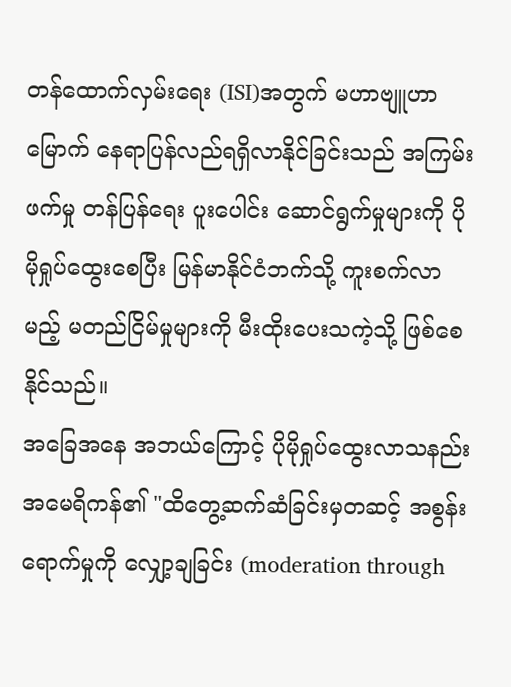တန်ထောက်လှမ်းရေး (ISI)အတွက် မဟာဗျူဟာမြောက် နေရာပြန်လည်ရရှိလာနိုင်ခြင်းသည် အကြမ်းဖက်မှု တန်ပြန်ရေး ပူးပေါင်း ဆောင်ရွက်မှုများကို ပိုမိုရှုပ်ထွေးစေပြီး မြန်မာနိုင်ငံဘက်သို့ ကူးစက်လာမည့် မတည်ငြိမ်မှုများကို မီးထိုးပေးသကဲ့သို့ ဖြစ်စေနိုင်သည်။
အခြေအနေ အဘယ်ကြောင့် ပိုမိုရှုပ်ထွေးလာသနည်း
အမေရိကန်၏ "ထိတွေ့ဆက်ဆံခြင်းမှတဆင့် အစွန်းရောက်မှုကို လျှော့ချခြင်း (moderation through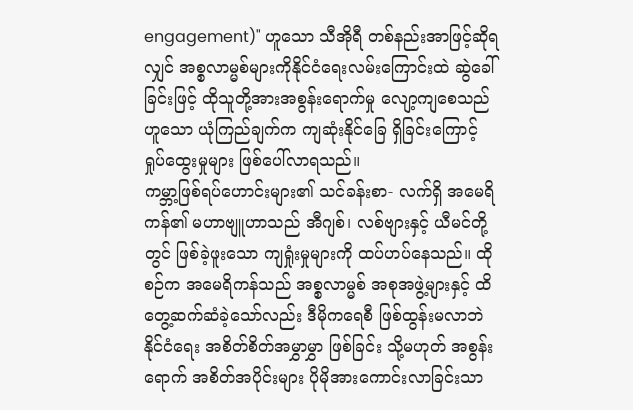engagement)" ဟူသော သီအိုရီ တစ်နည်းအာဖြင့်ဆိုရလျှင် အစ္စလာမ္မစ်များကိုနိုင်ငံရေးလမ်းကြောင်းထဲ ဆွဲခေါ်ခြင်းဖြင့် ထိုသူတို့အားအစွန်းရောက်မှု လျော့ကျစေသည်ဟူသော ယုံကြည်ချက်က ကျဆုံးနိုင်ခြေ ရှိခြင်းကြောင့် ရှုပ်ထွေးမှုများ ဖြစ်ပေါ်လာရသည်။
ကမ္ဘာ့ဖြစ်ရပ်ဟောင်းများ၏ သင်ခန်းစာ- လက်ရှိ အမေရိကန်၏ မဟာဗျူဟာသည် အီဂျစ်၊ လစ်ဗျားနှင့် ယီမင်တို့တွင် ဖြစ်ခဲ့ဖူးသော ကျရှုံးမှုများကို ထပ်ဟပ်နေသည်။ ထိုစဉ်က အမေရိကန်သည် အစ္စလာမ္မစ် အစုအဖွဲ့များနှင့် ထိတွေ့ဆက်ဆံခဲ့သော်လည်း ဒီမိုကရေစီ ဖြစ်ထွန်းမလာဘဲ နိုင်ငံရေး အစိတ်စိတ်အမွှာမွှာ ဖြစ်ခြင်း သို့မဟုတ် အစွန်းရောက် အစိတ်အပိုင်းများ ပိုမိုအားကောင်းလာခြင်းသာ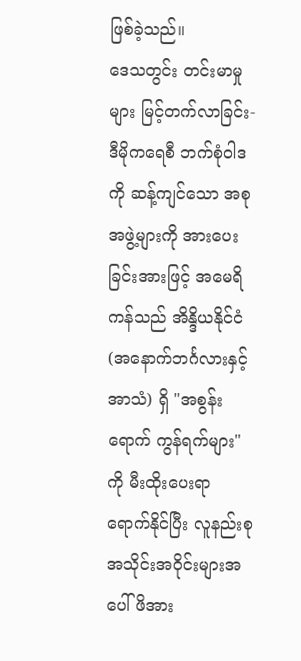ဖြစ်ခဲ့သည်။
ဒေသတွင်း တင်းမာမှုများ မြင့်တက်လာခြင်း- ဒီမိုကရေစီ ဘက်စုံဝါဒကို ဆန့်ကျင်သော အစုအဖွဲ့များကို အားပေးခြင်းအားဖြင့် အမေရိကန်သည် အိန္ဒိယနိုင်ငံ (အနောက်ဘင်္ဂလားနှင့် အာသံ) ရှိ "အစွန်းရောက် ကွန်ရက်များ" ကို မီးထိုးပေးရာ ရောက်နိုင်ပြီး လူနည်းစု အသိုင်းအဝိုင်းများအပေါ် ဖိအား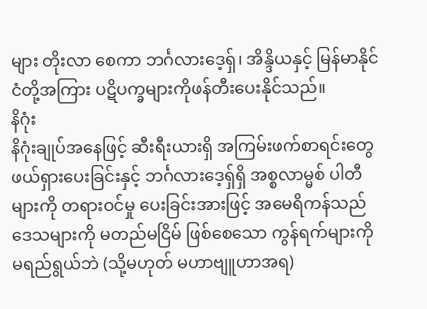များ တိုးလာ စေကာ ဘင်္ဂလားဒေ့ရှ်၊ အိန္ဒိယနှင့် မြန်မာနိုင်ငံတို့အကြား ပဋိပက္ခများကိုဖန်တီးပေးနိုင်သည်။
နိဂုံး
နိဂုံးချုပ်အနေဖြင့် ဆီးရီးယားရှိ အကြမ်းဖက်စာရင်းတွေ ဖယ်ရှားပေးခြင်းနှင့် ဘင်္ဂလားဒေ့ရှ်ရှိ အစ္စလာမ္မစ် ပါတီများကို တရားဝင်မှု ပေးခြင်းအားဖြင့် အမေရိကန်သည်ဒေသများကို မတည်မငြိမ် ဖြစ်စေသော ကွန်ရက်များကို မရည်ရွယ်ဘဲ (သို့မဟုတ် မဟာဗျူဟာအရ)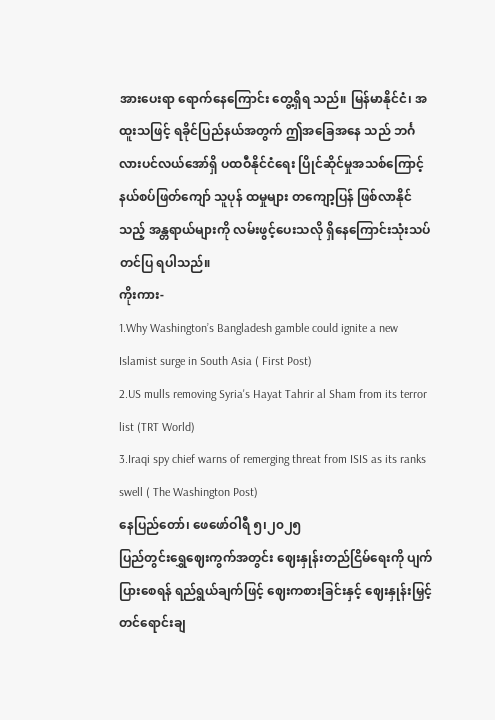အားပေးရာ ရောက်နေကြောင်း တွေ့ရှိရ သည်။ မြန်မာနိုင်ငံ၊ အထူးသဖြင့် ရခိုင်ပြည်နယ်အတွက် ဤအခြေအနေ သည် ဘင်္ဂလားပင်လယ်အော်ရှိ ပထဝီနိုင်ငံရေး ပြိုင်ဆိုင်မှုအသစ်ကြောင့် နယ်စပ်ဖြတ်ကျော် သူပုန် ထမှုများ တကျော့ပြန် ဖြစ်လာနိုင်သည့် အန္တရာယ်များကို လမ်းဖွင့်ပေးသလို ရှိနေကြောင်းသုံးသပ်တင်ပြ ရပါသည်။
ကိုးကား-
1.Why Washington’s Bangladesh gamble could ignite a new Islamist surge in South Asia ( First Post)
2.US mulls removing Syria's Hayat Tahrir al Sham from its terror list (TRT World)
3.Iraqi spy chief warns of remerging threat from ISIS as its ranks swell ( The Washington Post)
နေပြည်တော်၊ ဖေဖော်ဝါရီ ၅၊၂၀၂၅
ပြည်တွင်းရွှေဈေးကွက်အတွင်း ဈေးနှုန်းတည်ငြိမ်ရေးကို ပျက်ပြားစေရန် ရည်ရွယ်ချက်ဖြင့် ဈေးကစားခြင်းနှင့် ဈေးနှုန်းမြှင့်တင်ရောင်းချ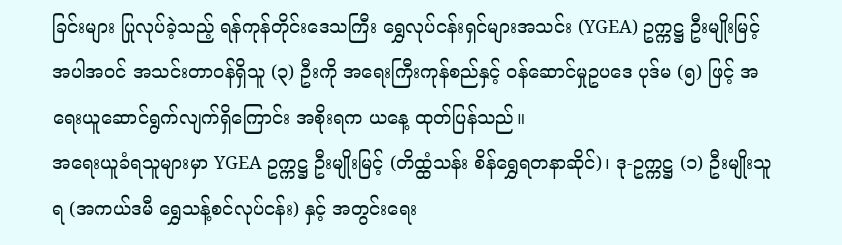ခြင်းများ ပြုလုပ်ခဲ့သည့် ရန်ကုန်တိုင်းဒေသကြီး ရွှေလုပ်ငန်းရှင်များအသင်း (YGEA) ဥက္ကဋ္ဌ ဦးမျိုးမြင့် အပါအဝင် အသင်းတာဝန်ရှိသူ (၃) ဦးကို အရေးကြီးကုန်စည်နှင့် ဝန်ဆောင်မှုဥပဒေ ပုဒ်မ (၅) ဖြင့် အရေးယူဆောင်ရွက်လျက်ရှိကြောင်း အစိုးရက ယနေ့ ထုတ်ပြန်သည်။
အရေးယူခံရသူများမှာ YGEA ဥက္ကဋ္ဌ ဦးမျိုးမြင့် (တိထ္ထံသန်း စိန်ရွှေရတနာဆိုင်)၊ ဒု-ဥက္ကဋ္ဌ (၁) ဦးမျိုးသူရ (အကယ်ဒမီ ရွှေသန့်စင်လုပ်ငန်း) နှင့် အတွင်းရေး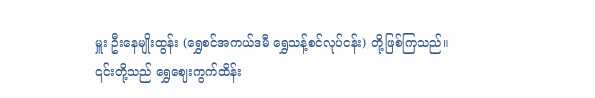မှူး ဦးနေမျိုးထွန်း (ရွှေစင်အကယ်ဒမီ ရွှေသန့်စင်လုပ်ငန်း) တို့ဖြစ်ကြသည်။
၎င်းတို့သည် ရွှေဈေးကွက်ထိန်း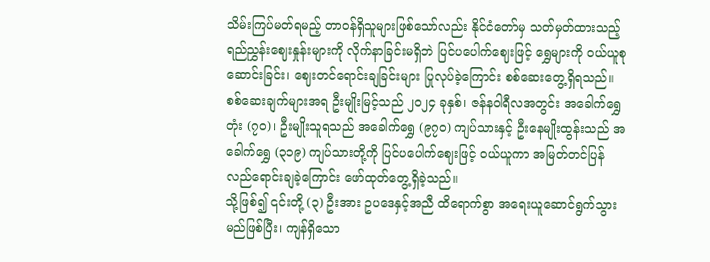သိမ်းကြပ်မတ်ရမည့် တာဝန်ရှိသူများဖြစ်သော်လည်း နိုင်ငံတော်မှ သတ်မှတ်ထားသည့် ရည်ညွှန်းဈေးနှုန်းများကို လိုက်နာခြင်းမရှိဘဲ ပြင်ပပေါက်ဈေးဖြင့် ရွှေများကို ဝယ်ယူစုဆောင်းခြင်း၊ ဈေးတင်ရောင်းချခြင်းများ ပြုလုပ်ခဲ့ကြောင်း စစ်ဆေးတွေ့ရှိရသည်။
စစ်ဆေးချက်များအရ ဦးမျိုးမြင့်သည် ၂၀၂၄ ခုနှစ်၊ ဇန်နဝါရီလအတွင်း အခေါက်ရွှေတုံး (၇၀)၊ ဦးမျိုးသူရသည် အခေါက်ရွှေ (၉၇၀) ကျပ်သားနှင့် ဦးနေမျိုးထွန်းသည် အခေါက်ရွှေ (၃၁၉) ကျပ်သားတို့ကို ပြင်ပပေါက်ဈေးဖြင့် ဝယ်ယူကာ အမြတ်တင်ပြန်လည်ရောင်းချခဲ့ကြောင်း ဖော်ထုတ်တွေ့ရှိခဲ့သည်။
သို့ဖြစ်၍ ၎င်းတို့ (၃) ဦးအား ဥပဒေနှင့်အညီ ထိရောက်စွာ အရေးယူဆောင်ရွက်သွားမည်ဖြစ်ပြီး၊ ကျန်ရှိသော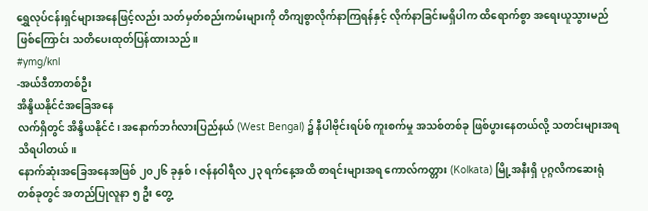ရွှေလုပ်ငန်းရှင်များအနေဖြင့်လည်း သတ်မှတ်စည်းကမ်းများကို တိကျစွာလိုက်နာကြရန်နှင့် လိုက်နာခြင်းမရှိပါက ထိရောက်စွာ အရေးယူသွားမည်ဖြစ်ကြောင်း သတိပေးထုတ်ပြန်ထားသည်။
#ymg/knl
-အယ်ဒီတာတစ်ဦး
အိန္ဒိယနိုင်ငံအခြေအနေ
လက်ရှိတွင် အိန္ဒိယနိုင်ငံ၊ အနောက်ဘင်္ဂလားပြည်နယ် (West Bengal) ၌ နီပါဗိုင်းရပ်စ် ကူးစက်မှု အသစ်တစ်ခု ဖြစ်ပွားနေတယ်လို့ သတင်းများအရသိရပါတယ်။
နောက်ဆုံးအခြေအနေအဖြစ် ၂၀၂၆ ခုနှစ်၊ ဇန်နဝါရီလ ၂၃ ရက်နေ့အထိ စာရင်းများအရ ကောလ်ကတ္တား (Kolkata) မြို့အနီးရှိ ပုဂ္ဂလိကဆေးရုံတစ်ခုတွင် အတည်ပြုလူနာ ၅ ဦး တွေ့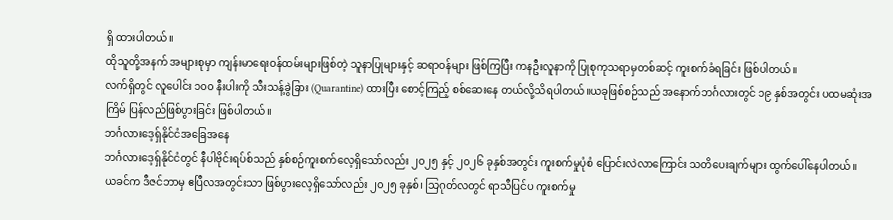ရှိ ထားပါတယ်။
ထိုသူတို့အနက် အများစုမှာ ကျန်းမာရေးဝန်ထမ်းများဖြစ်တဲ့ သူနာပြုများနှင့် ဆရာဝန်များ ဖြစ်ကြပြီး ကနဦးလူနာကို ပြုစုကုသရာမှတစ်ဆင့် ကူးစက်ခံရခြင်း ဖြစ်ပါတယ်။
လက်ရှိတွင် လူပေါင်း ၁၀၀ နီးပါးကို သီးသန့်ခွဲခြား (Quarantine) ထားပြီး စောင့်ကြည့် စစ်ဆေးနေ တယ်လို့သိရပါတယ်။ယခုဖြစ်စဉ်သည် အနောက်ဘင်္ဂလားတွင် ၁၉ နှစ်အတွင်း ပထမဆုံးအကြိမ် ပြန်လည်ဖြစ်ပွားခြင်း ဖြစ်ပါတယ်။
ဘင်္ဂလားဒေ့ရှ်နိုင်ငံအခြေအနေ
ဘင်္ဂလားဒေ့ရှ်နိုင်ငံတွင် နီပါဗိုင်းရပ်စ်သည် နှစ်စဉ်ကူးစက်လေ့ရှိသော်လည်း ၂၀၂၅ နှင့် ၂၀၂၆ ခုနှစ်အတွင်း ကူးစက်မှုပုံစံ ပြောင်းလဲလာကြောင်း သတိပေးချက်များ ထွက်ပေါ်နေပါတယ်။
ယခင်က ဒီဇင်ဘာမှ ဧပြီလအတွင်းသာ ဖြစ်ပွားလေ့ရှိသော်လည်း ၂၀၂၅ ခုနှစ်၊ သြဂုတ်လတွင် ရာသီပြင်ပ ကူးစက်မှု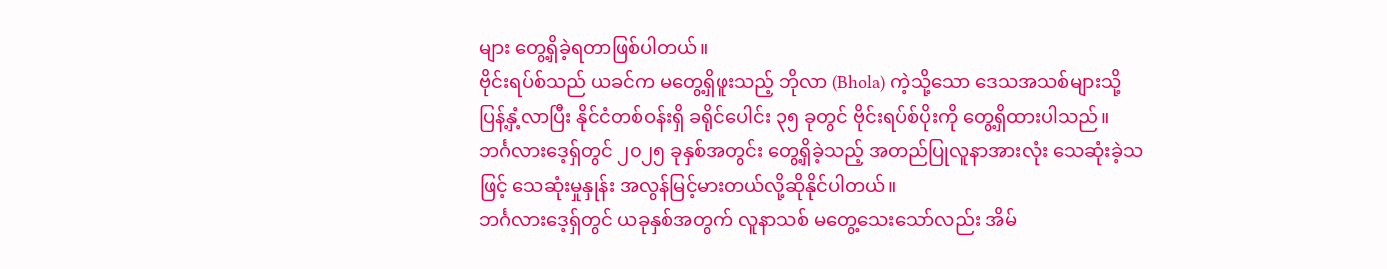များ တွေ့ရှိခဲ့ရတာဖြစ်ပါတယ်။
ဗိုင်းရပ်စ်သည် ယခင်က မတွေ့ရှိဖူးသည့် ဘိုလာ (Bhola) ကဲ့သို့သော ဒေသအသစ်များသို့ ပြန့်နှံ့လာပြီး နိုင်ငံတစ်ဝန်းရှိ ခရိုင်ပေါင်း ၃၅ ခုတွင် ဗိုင်းရပ်စ်ပိုးကို တွေ့ရှိထားပါသည်။
ဘင်္ဂလားဒေ့ရှ်တွင် ၂၀၂၅ ခုနှစ်အတွင်း တွေ့ရှိခဲ့သည့် အတည်ပြုလူနာအားလုံး သေဆုံးခဲ့သဖြင့် သေဆုံးမှုနှုန်း အလွန်မြင့်မားတယ်လို့ဆိုနိုင်ပါတယ်။
ဘင်္ဂလားဒေ့ရှ်တွင် ယခုနှစ်အတွက် လူနာသစ် မတွေ့သေးသော်လည်း အိမ်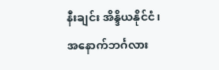နီးချင်း အိန္ဒိယနိုင်ငံ၊ အနောက်ဘင်္ဂလား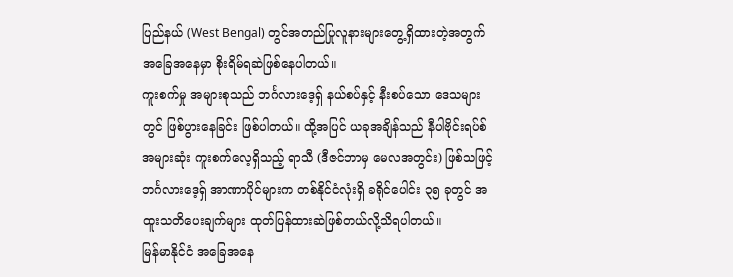ပြည်နယ် (West Bengal) တွင်အတည်ပြုလူနားများတွေ့ရှိထားတဲ့အတွက် အခြေအနေမှာ စိုးရိမ်ရဆဲဖြစ်နေပါတယ်။
ကူးစက်မှု အများစုသည် ဘင်္ဂလားဒေ့ရှ် နယ်စပ်နှင့် နီးစပ်သော ဒေသများတွင် ဖြစ်ပွားနေခြင်း ဖြစ်ပါတယ်။ ထို့အပြင် ယခုအချိန်သည် နီပါဗိုင်းရပ်စ် အများဆုံး ကူးစက်လေ့ရှိသည့် ရာသီ (ဒီဇင်ဘာမှ မေလအတွင်း) ဖြစ်သဖြင့် ဘင်္ဂလားဒေ့ရှ် အာဏာပိုင်များက တစ်နိုင်ငံလုံးရှိ ခရိုင်ပေါင်း ၃၅ ခုတွင် အထူးသတိပေးချက်များ ထုတ်ပြန်ထားဆဲဖြစ်တယ်လို့သိရပါတယ်။
မြန်မာနိုင်ငံ အခြေအနေ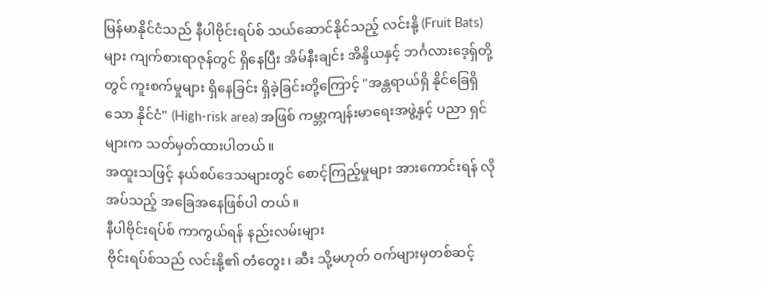မြန်မာနိုင်ငံသည် နီပါဗိုင်းရပ်စ် သယ်ဆောင်နိုင်သည့် လင်းနို့ (Fruit Bats) များ ကျက်စားရာဇုန်တွင် ရှိနေပြီး အိမ်နီးချင်း အိန္ဒိယနှင့် ဘင်္ဂလားဒေ့ရှ်တို့တွင် ကူးစက်မှုများ ရှိနေခြင်း ရှိခဲ့ခြင်းတို့ကြောင့် "အန္တရာယ်ရှိ နိုင်ခြေရှိသော နိုင်ငံ" (High-risk area) အဖြစ် ကမ္ဘာ့ကျန်းမာရေးအဖွဲ့နှင့် ပညာ ရှင်များက သတ်မှတ်ထားပါတယ်။
အထူးသဖြင့် နယ်စပ်ဒေသများတွင် စောင့်ကြည့်မှုများ အားကောင်းရန် လိုအပ်သည့် အခြေအနေဖြစ်ပါ တယ်။
နီပါဗိုင်းရပ်စ် ကာကွယ်ရန် နည်းလမ်းများ
ဗိုင်းရပ်စ်သည် လင်းနို့၏ တံတွေး၊ ဆီး သို့မဟုတ် ဝက်များမှတစ်ဆင့်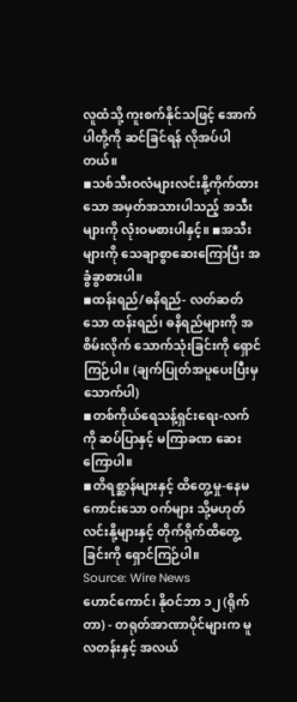လူထံသို့ ကူးစက်နိုင်သဖြင့် အောက်ပါတို့ကို ဆင်ခြင်ရန် လိုအပ်ပါတယ်။
◾သစ်သီးဝလံများလင်းနို့ကိုက်ထားသော အမှတ်အသားပါသည့် အသီးများကို လုံးဝမစားပါနှင့်။ ◾အသီးများကို သေချာစွာဆေးကြောပြီး အခွံခွာစားပါ။
◾ထန်းရည်/ဓနိရည်- လတ်ဆတ်သော ထန်းရည်၊ ဓနိရည်များကို အစိမ်းလိုက် သောက်သုံးခြင်းကို ရှောင်ကြဉ်ပါ။ (ချက်ပြုတ်အပူပေးပြီးမှ သောက်ပါ)
◾တစ်ကိုယ်ရေသန့်ရှင်းရေး-လက်ကို ဆပ်ပြာနှင့် မကြာခဏ ဆေးကြောပါ။
◾တိရစ္ဆာန်များနှင့် ထိတွေ့မှု-နေမကောင်းသော ဝက်များ သို့မဟုတ် လင်းနို့များနှင့် တိုက်ရိုက်ထိတွေ့ခြင်းကို ရှောင်ကြဉ်ပါ။
Source: Wire News
ဟောင်ကောင်၊ နိုဝင်ဘာ ၁၂ (ရိုက်တာ) - တရုတ်အာဏာပိုင်များက မူလတန်းနှင့် အလယ်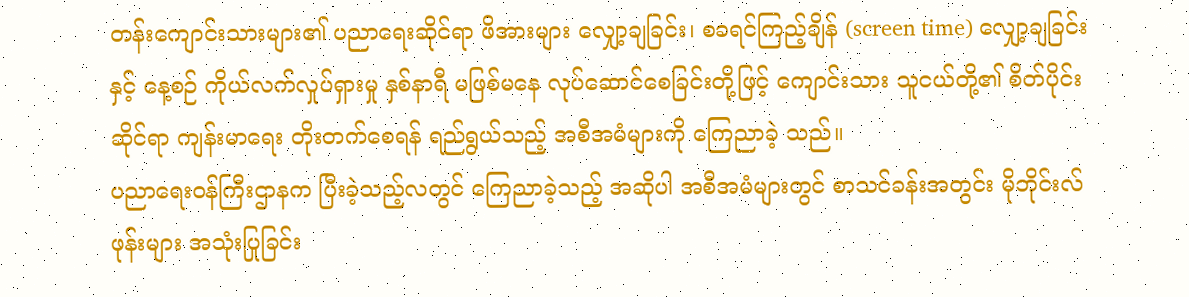တန်းကျောင်းသားများ၏ ပညာရေးဆိုင်ရာ ဖိအားများ လျှော့ချခြင်း၊ စခရင်ကြည့်ချိန် (screen time) လျှော့ချခြင်း နှင့် နေ့စဉ် ကိုယ်လက်လှုပ်ရှားမှု နှစ်နာရီ မဖြစ်မနေ လုပ်ဆောင်စေခြင်းတို့ဖြင့် ကျောင်းသား သူငယ်တို့၏ စိတ်ပိုင်းဆိုင်ရာ ကျန်းမာရေး တိုးတက်စေရန် ရည်ရွယ်သည့် အစီအမံများကို ကြေညာခဲ့ သည်။
ပညာရေးဝန်ကြီးဌာနက ပြီးခဲ့သည့်လတွင် ကြေညာခဲ့သည့် အဆိုပါ အစီအမံများတွင် စာသင်ခန်းအတွင်း မိုဘိုင်းလ်ဖုန်းများ အသုံးပြုခြင်း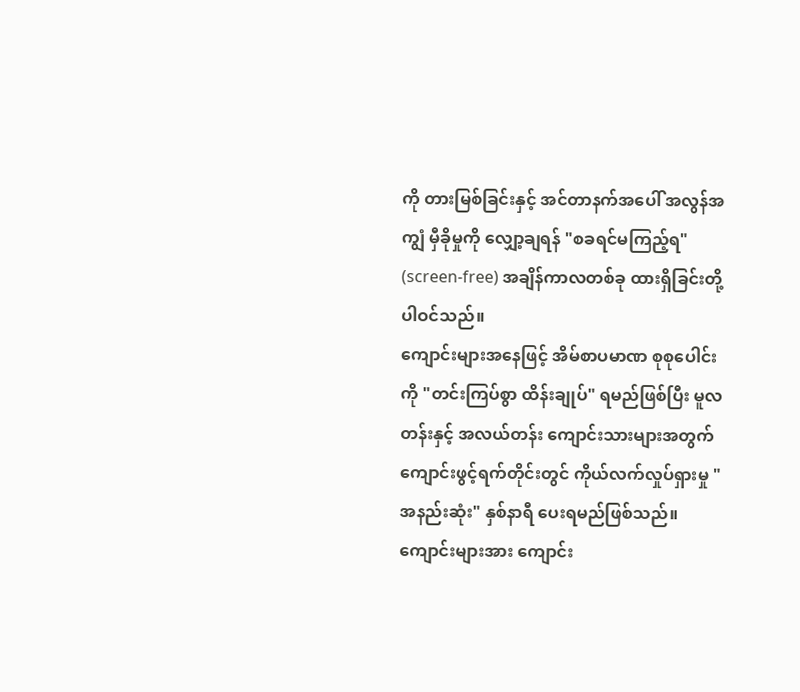ကို တားမြစ်ခြင်းနှင့် အင်တာနက်အပေါ် အလွန်အကျွံ မှီခိုမှုကို လျှော့ချရန် "စခရင်မကြည့်ရ" (screen-free) အချိန်ကာလတစ်ခု ထားရှိခြင်းတို့ ပါဝင်သည်။
ကျောင်းများအနေဖြင့် အိမ်စာပမာဏ စုစုပေါင်းကို "တင်းကြပ်စွာ ထိန်းချုပ်" ရမည်ဖြစ်ပြီး မူလတန်းနှင့် အလယ်တန်း ကျောင်းသားများအတွက် ကျောင်းဖွင့်ရက်တိုင်းတွင် ကိုယ်လက်လှုပ်ရှားမှု "အနည်းဆုံး" နှစ်နာရီ ပေးရမည်ဖြစ်သည်။
ကျောင်းများအား ကျောင်း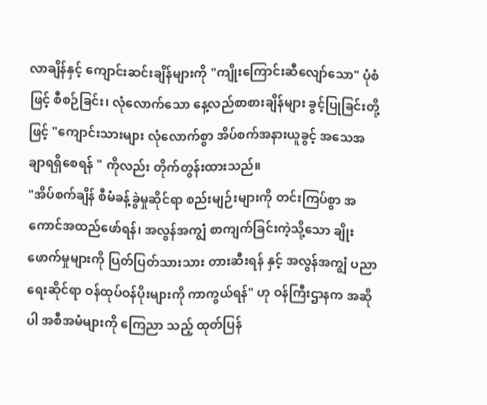လာချိန်နှင့် ကျောင်းဆင်းချိန်များကို "ကျိုးကြောင်းဆီလျော်သော" ပုံစံဖြင့် စီစဉ်ခြင်း၊ လုံလောက်သော နေ့လည်စာစားချိန်များ ခွင့်ပြုခြင်းတို့ဖြင့် "ကျောင်းသားများ လုံလောက်စွာ အိပ်စက်အနားယူခွင့် အသေအချာရရှိစေရန် " ကိုလည်း တိုက်တွန်းထားသည်။
"အိပ်စက်ချိန် စီမံခန့်ခွဲမှုဆိုင်ရာ စည်းမျဉ်းများကို တင်းကြပ်စွာ အကောင်အထည်ဖော်ရန်၊ အလွန်အကျွံ စာကျက်ခြင်းကဲ့သို့သော ချိုးဖောက်မှုများကို ပြတ်ပြတ်သားသား တားဆီးရန် နှင့် အလွန်အကျွံ ပညာရေးဆိုင်ရာ ဝန်ထုပ်ဝန်ပိုးများကို ကာကွယ်ရန်" ဟု ဝန်ကြီးဌာနက အဆိုပါ အစီအမံများကို ကြေညာ သည့် ထုတ်ပြန်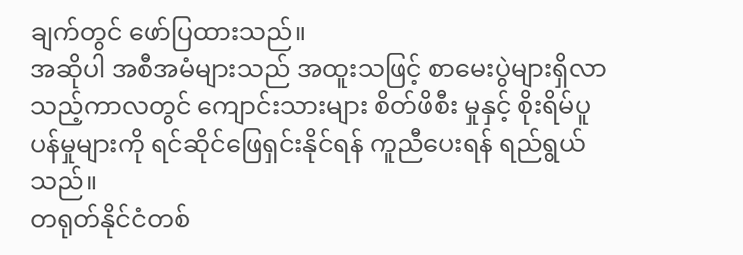ချက်တွင် ဖော်ပြထားသည်။
အဆိုပါ အစီအမံများသည် အထူးသဖြင့် စာမေးပွဲများရှိလာသည့်ကာလတွင် ကျောင်းသားများ စိတ်ဖိစီး မှုနှင့် စိုးရိမ်ပူပန်မှုများကို ရင်ဆိုင်ဖြေရှင်းနိုင်ရန် ကူညီပေးရန် ရည်ရွယ်သည်။
တရုတ်နိုင်ငံတစ်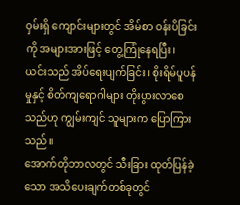ဝှမ်းရှိ ကျောင်းများတွင် အိမ်စာ ဝန်းပိခြင်းကို အများအားဖြင့် တွေ့ကြုံနေရပြီး၊ ယင်းသည် အိပ်ရေးပျက်ခြင်း၊ စိုးရိမ်ပူပန်မှုနှင့် စိတ်ကျရောဂါများ တိုးပွားလာစေသည်ဟု ကျွမ်းကျင် သူများက ပြောကြားသည်။
အောက်တိုဘာလတွင် သီးခြား ထုတ်ပြန်ခဲ့သော အသိပေးချက်တစ်ခုတွင်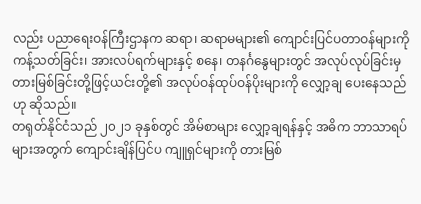လည်း ပညာရေးဝန်ကြီးဌာနက ဆရာ၊ ဆရာမများ၏ ကျောင်းပြင်ပတာဝန်များကို ကန့်သတ်ခြင်း၊ အားလပ်ရက်များနှင့် စနေ၊ တနင်္ဂနွေများတွင် အလုပ်လုပ်ခြင်းမှ တားမြစ်ခြင်းတို့ဖြင့်ယင်းတို့၏ အလုပ်ဝန်ထုပ်ဝန်ပိုးများကို လျှော့ချ ပေးနေသည်ဟု ဆိုသည်။
တရုတ်နိုင်ငံသည် ၂၀၂၁ ခုနှစ်တွင် အိမ်စာများ လျှော့ချရန်နှင့် အဓိက ဘာသာရပ်များအတွက် ကျောင်းချိန်ပြင်ပ ကျူရှင်များကို တားမြစ်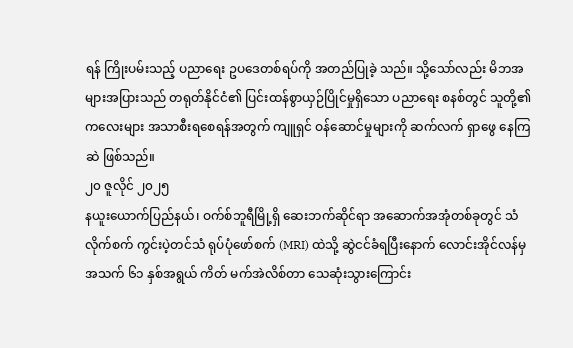ရန် ကြိုးပမ်းသည့် ပညာရေး ဥပဒေတစ်ရပ်ကို အတည်ပြုခဲ့ သည်။ သို့သော်လည်း မိဘအများအပြားသည် တရုတ်နိုင်ငံ၏ ပြင်းထန်စွာယှဉ်ပြိုင်မှုရှိသော ပညာရေး စနစ်တွင် သူတို့၏ ကလေးများ အသာစီးရစေရန်အတွက် ကျူရှင် ဝန်ဆောင်မှုများကို ဆက်လက် ရှာဖွေ နေကြဆဲ ဖြစ်သည်။
၂၀ ဇူလိုင် ၂၀၂၅
နယူးယောက်ပြည်နယ်၊ ဝက်စ်ဘူရီမြို့ရှိ ဆေးဘက်ဆိုင်ရာ အဆောက်အအုံတစ်ခုတွင် သံလိုက်စက် ကွင်းပဲ့တင်သံ ရုပ်ပုံဖော်စက် (MRI) ထဲသို့ ဆွဲငင်ခံရပြီးနောက် လောင်းအိုင်လန်မှ အသက် ၆၁ နှစ်အရွယ် ကိတ် မက်အဲလိစ်တာ သေဆုံးသွားကြောင်း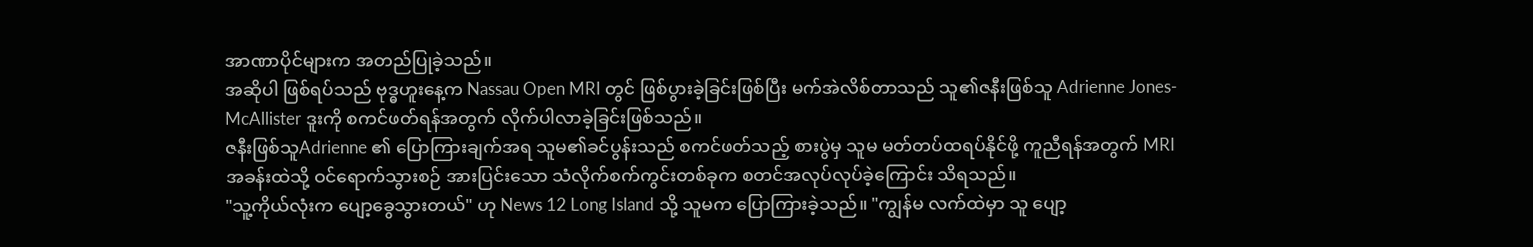အာဏာပိုင်များက အတည်ပြုခဲ့သည်။
အဆိုပါ ဖြစ်ရပ်သည် ဗုဒ္ဓဟူးနေ့က Nassau Open MRI တွင် ဖြစ်ပွားခဲ့ခြင်းဖြစ်ပြီး မက်အဲလိစ်တာသည် သူ၏ဇနီးဖြစ်သူ Adrienne Jones-McAllister ဒူးကို စကင်ဖတ်ရန်အတွက် လိုက်ပါလာခဲ့ခြင်းဖြစ်သည်။
ဇနီးဖြစ်သူAdrienne ၏ ပြောကြားချက်အရ သူမ၏ခင်ပွန်းသည် စကင်ဖတ်သည့် စားပွဲမှ သူမ မတ်တပ်ထရပ်နိုင်ဖို့ ကူညီရန်အတွက် MRI အခန်းထဲသို့ ဝင်ရောက်သွားစဉ် အားပြင်းသော သံလိုက်စက်ကွင်းတစ်ခုက စတင်အလုပ်လုပ်ခဲ့ကြောင်း သိရသည်။
"သူ့ကိုယ်လုံးက ပျော့ခွေသွားတယ်" ဟု News 12 Long Island သို့ သူမက ပြောကြားခဲ့သည်။ "ကျွန်မ လက်ထဲမှာ သူ ပျော့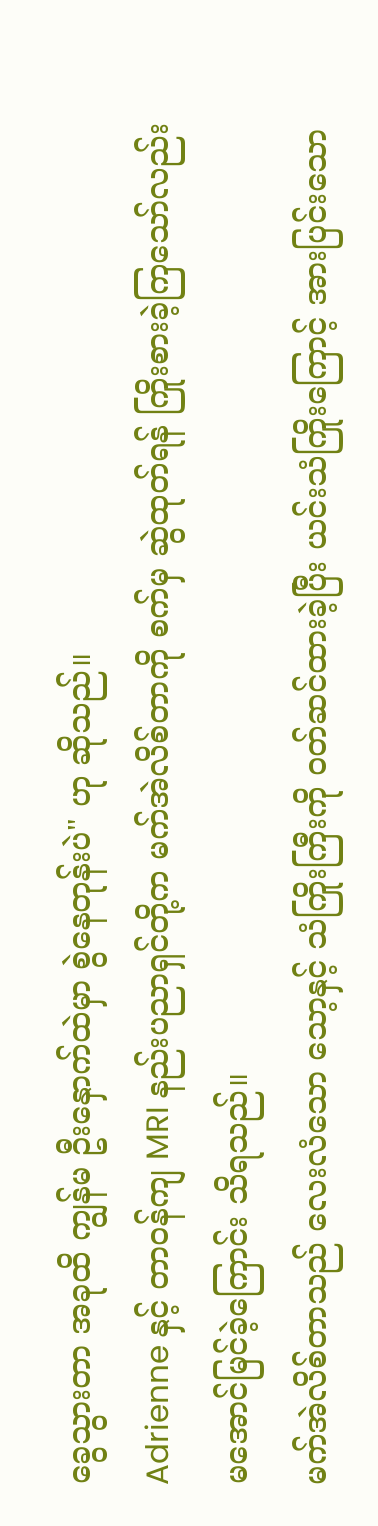ခွေသွားတာ အခုထိ ကျွန်မ ဦးနှောက်ထဲမှာ စွဲနေတုန်းပဲ" ဟု ဆိုသည်။
Adrienne နှင့် တာဝန်ကျ MRI နည်းပညာရှင်တို့က မက်အဲလိစ်တာကို စက်မှ ဆွဲထုတ်ရန် ကြိုးစားခဲ့ကြသော်လည်း မအောင်မြင်ခဲ့ကြောင်း သိရသည်။
မက်အဲလိစ်တာသည် လေးလံသော သော့နှင့် သံကြိုးကြီးကို ဝတ်ဆင်ထားခဲ့ပြီး ယင်းသံကြိုးကြောင့် အားပြင်းသော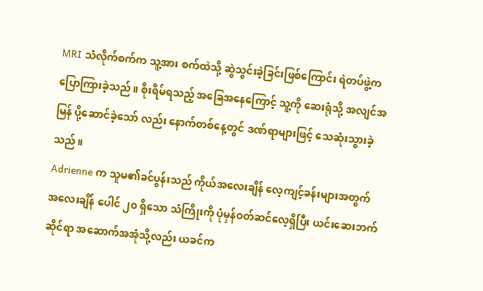MRI သံလိုက်စက်က သူ့အား စက်ထဲသို့ ဆွဲသွင်းခဲ့ခြင်းဖြစ်ကြောင်း ရဲတပ်ဖွဲ့က ပြောကြားခဲ့သည်။ စိုးရိမ်ရသည့် အခြေအနေကြောင့် သူ့ကို ဆေးရုံသို့ အလျင်အမြန် ပို့ဆောင်ခဲ့သော် လည်း နောက်တစ်နေ့တွင် ဒဏ်ရာများဖြင့် သေဆုံးသွားခဲ့သည်။
Adrienne က သူမ၏ခင်ပွန်းသည် ကိုယ်အလေးချိန် လေ့ကျင့်ခန်းများအတွက် အလေးချိန် ပေါင် ၂၀ ရှိသော သံကြိုးကို ပုံမှန်ဝတ်ဆင်လေ့ရှိပြီး ယင်းဆေးဘက်ဆိုင်ရာ အဆောက်အအုံသို့လည်း ယခင်က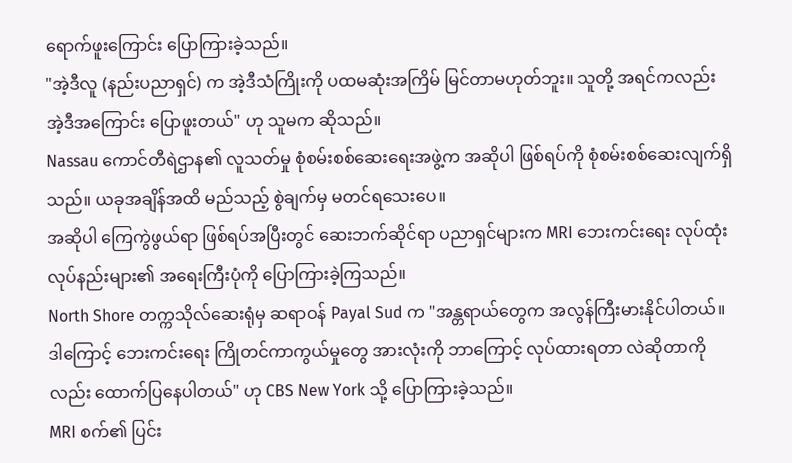ရောက်ဖူးကြောင်း ပြောကြားခဲ့သည်။
"အဲ့ဒီလူ (နည်းပညာရှင်) က အဲ့ဒီသံကြိုးကို ပထမဆုံးအကြိမ် မြင်တာမဟုတ်ဘူး။ သူတို့ အရင်ကလည်း အဲ့ဒီအကြောင်း ပြောဖူးတယ်" ဟု သူမက ဆိုသည်။
Nassau ကောင်တီရဲဌာန၏ လူသတ်မှု စုံစမ်းစစ်ဆေးရေးအဖွဲ့က အဆိုပါ ဖြစ်ရပ်ကို စုံစမ်းစစ်ဆေးလျက်ရှိသည်။ ယခုအချိန်အထိ မည်သည့် စွဲချက်မှ မတင်ရသေးပေ။
အဆိုပါ ကြေကွဲဖွယ်ရာ ဖြစ်ရပ်အပြီးတွင် ဆေးဘက်ဆိုင်ရာ ပညာရှင်များက MRI ဘေးကင်းရေး လုပ်ထုံးလုပ်နည်းများ၏ အရေးကြီးပုံကို ပြောကြားခဲ့ကြသည်။
North Shore တက္ကသိုလ်ဆေးရုံမှ ဆရာဝန် Payal Sud က "အန္တရာယ်တွေက အလွန်ကြီးမားနိုင်ပါတယ်။ ဒါကြောင့် ဘေးကင်းရေး ကြိုတင်ကာကွယ်မှုတွေ အားလုံးကို ဘာကြောင့် လုပ်ထားရတာ လဲဆိုတာကိုလည်း ထောက်ပြနေပါတယ်" ဟု CBS New York သို့ ပြောကြားခဲ့သည်။
MRI စက်၏ ပြင်း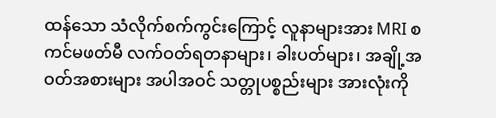ထန်သော သံလိုက်စက်ကွင်းကြောင့် လူနာများအား MRI စကင်မဖတ်မီ လက်ဝတ်ရတနာများ၊ ခါးပတ်များ၊ အချို့အဝတ်အစားများ အပါအဝင် သတ္တုပစ္စည်းများ အားလုံးကို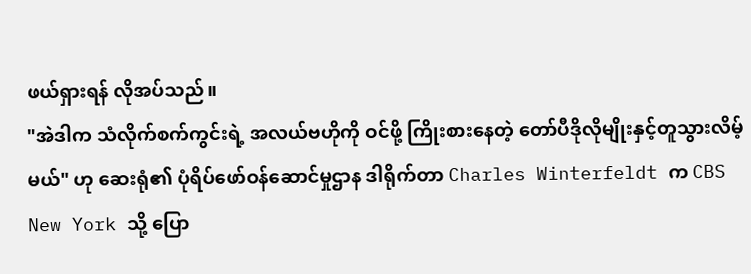ဖယ်ရှားရန် လိုအပ်သည်။
"အဲဒါက သံလိုက်စက်ကွင်းရဲ့ အလယ်ဗဟိုကို ဝင်ဖို့ ကြိုးစားနေတဲ့ တော်ပီဒိုလိုမျိုးနှင့်တူသွားလိမ့်မယ်" ဟု ဆေးရုံ၏ ပုံရိပ်ဖော်ဝန်ဆောင်မှုဌာန ဒါရိုက်တာ Charles Winterfeldt က CBS New York သို့ ပြော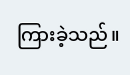ကြားခဲ့သည်။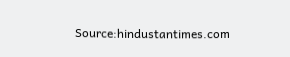Source:hindustantimes.com